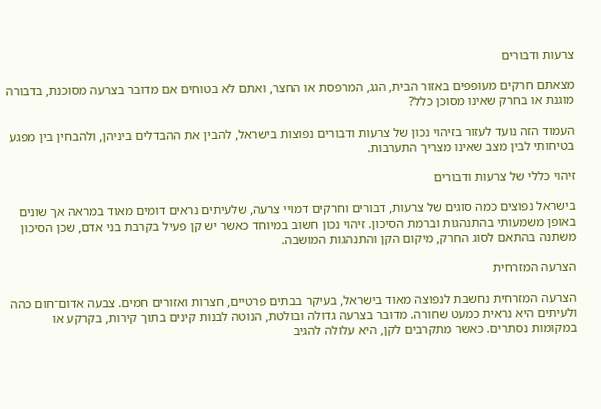צרעות ודבורים

מצאתם חרקים מעופפים באזור הבית, הגג, המרפסת או החצר, ואתם לא בטוחים אם מדובר בצרעה מסוכנת, בדבורה מוגנת או בחרק שאינו מסוכן כלל?

העמוד הזה נועד לעזור בזיהוי נכון של צרעות ודבורים נפוצות בישראל, להבין את ההבדלים ביניהן, ולהבחין בין מפגע בטיחותי לבין מצב שאינו מצריך התערבות.

זיהוי כללי של צרעות ודבורים

בישראל נפוצים כמה סוגים של צרעות, דבורים וחרקים דמויי צרעה, שלעיתים נראים דומים מאוד במראה אך שונים באופן משמעותי בהתנהגות וברמת הסיכון. זיהוי נכון חשוב במיוחד כאשר יש קן פעיל בקרבת בני אדם, שכן הסיכון משתנה בהתאם לסוג החרק, מיקום הקן והתנהגות המושבה.

הצרעה המזרחית

הצרעה המזרחית נחשבת לנפוצה מאוד בישראל, בעיקר בבתים פרטיים, חצרות ואזורים חמים. צבעה אדום־חום כהה ולעיתים היא נראית כמעט שחורה. מדובר בצרעה גדולה ובולטת, הנוטה לבנות קינים בתוך קירות, בקרקע או במקומות נסתרים. כאשר מתקרבים לקן, היא עלולה להגיב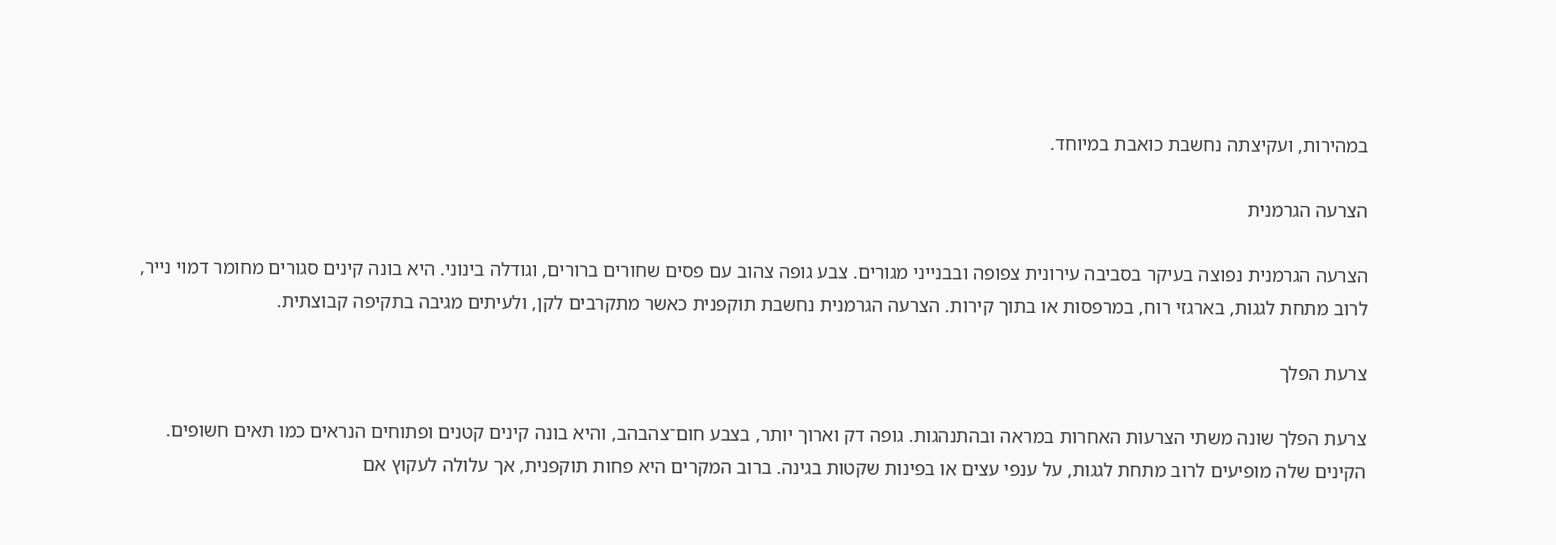במהירות, ועקיצתה נחשבת כואבת במיוחד.

הצרעה הגרמנית

הצרעה הגרמנית נפוצה בעיקר בסביבה עירונית צפופה ובבנייני מגורים. צבע גופה צהוב עם פסים שחורים ברורים, וגודלה בינוני. היא בונה קינים סגורים מחומר דמוי נייר, לרוב מתחת לגגות, בארגזי רוח, במרפסות או בתוך קירות. הצרעה הגרמנית נחשבת תוקפנית כאשר מתקרבים לקן, ולעיתים מגיבה בתקיפה קבוצתית.

צרעת הפלך

צרעת הפלך שונה משתי הצרעות האחרות במראה ובהתנהגות. גופה דק וארוך יותר, בצבע חום־צהבהב, והיא בונה קינים קטנים ופתוחים הנראים כמו תאים חשופים. הקינים שלה מופיעים לרוב מתחת לגגות, על ענפי עצים או בפינות שקטות בגינה. ברוב המקרים היא פחות תוקפנית, אך עלולה לעקוץ אם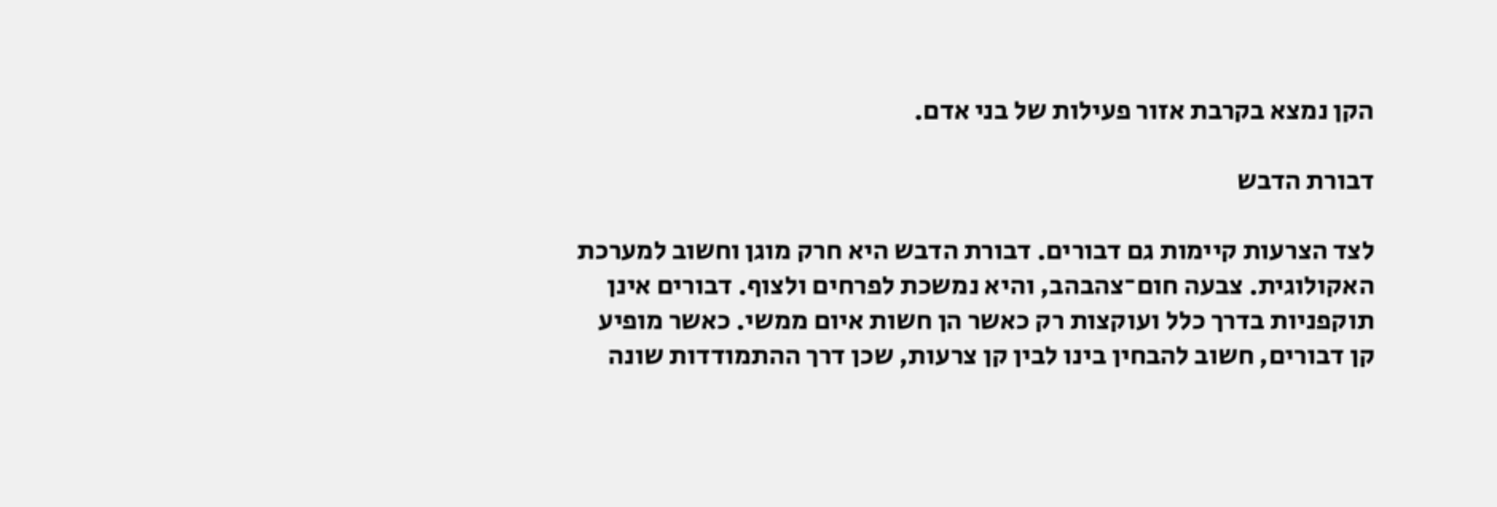הקן נמצא בקרבת אזור פעילות של בני אדם.

דבורת הדבש

לצד הצרעות קיימות גם דבורים. דבורת הדבש היא חרק מוגן וחשוב למערכת האקולוגית. צבעה חום־צהבהב, והיא נמשכת לפרחים ולצוף. דבורים אינן תוקפניות בדרך כלל ועוקצות רק כאשר הן חשות איום ממשי. כאשר מופיע קן דבורים, חשוב להבחין בינו לבין קן צרעות, שכן דרך ההתמודדות שונה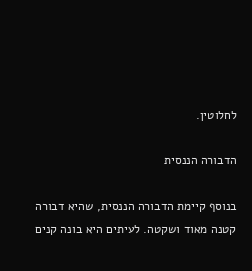לחלוטין.

הדבורה הננסית

בנוסף קיימת הדבורה הננסית, שהיא דבורה קטנה מאוד ושקטה. לעיתים היא בונה קנים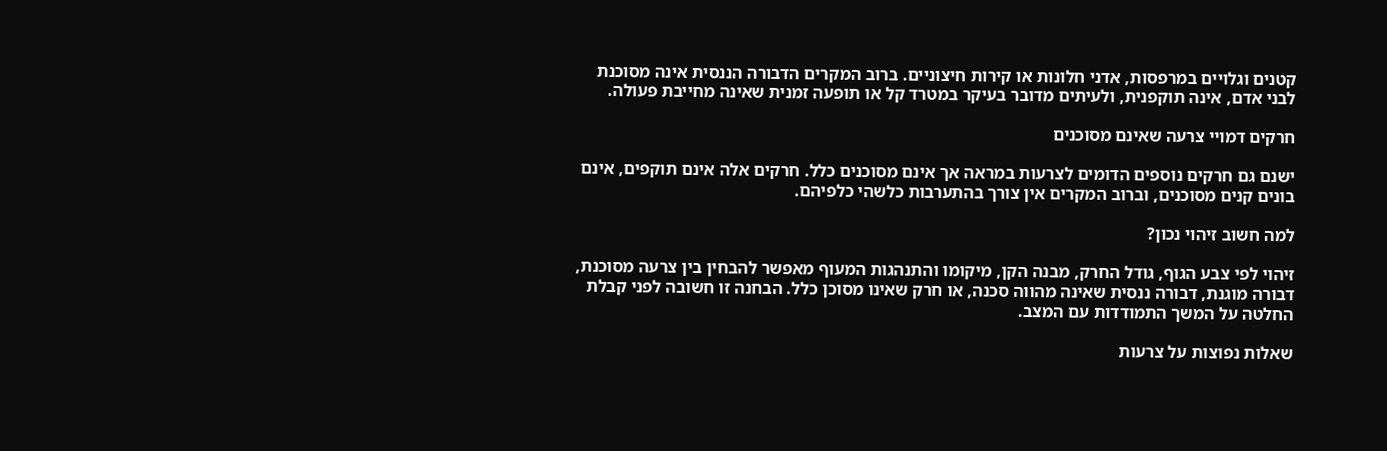קטנים וגלויים במרפסות, אדני חלונות או קירות חיצוניים. ברוב המקרים הדבורה הננסית אינה מסוכנת לבני אדם, אינה תוקפנית, ולעיתים מדובר בעיקר במטרד קל או תופעה זמנית שאינה מחייבת פעולה.

חרקים דמויי צרעה שאינם מסוכנים

ישנם גם חרקים נוספים הדומים לצרעות במראה אך אינם מסוכנים כלל. חרקים אלה אינם תוקפים, אינם בונים קנים מסוכנים, וברוב המקרים אין צורך בהתערבות כלשהי כלפיהם.

למה חשוב זיהוי נכון?

זיהוי לפי צבע הגוף, גודל החרק, מבנה הקן, מיקומו והתנהגות המעוף מאפשר להבחין בין צרעה מסוכנת, דבורה מוגנת, דבורה ננסית שאינה מהווה סכנה, או חרק שאינו מסוכן כלל. הבחנה זו חשובה לפני קבלת החלטה על המשך התמודדות עם המצב.

שאלות נפוצות על צרעות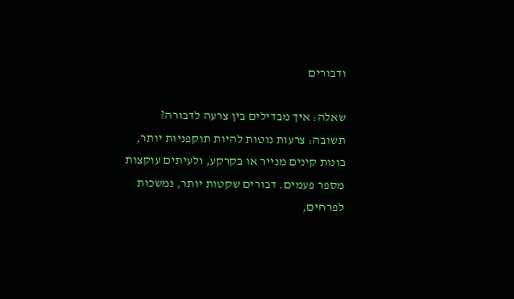ודבורים

שאלה: איך מבדילים בין צרעה לדבורה?
תשובה: צרעות נוטות להיות תוקפניות יותר, בונות קינים מנייר או בקרקע, ולעיתים עוקצות מספר פעמים. דבורים שקטות יותר, נמשכות לפרחים,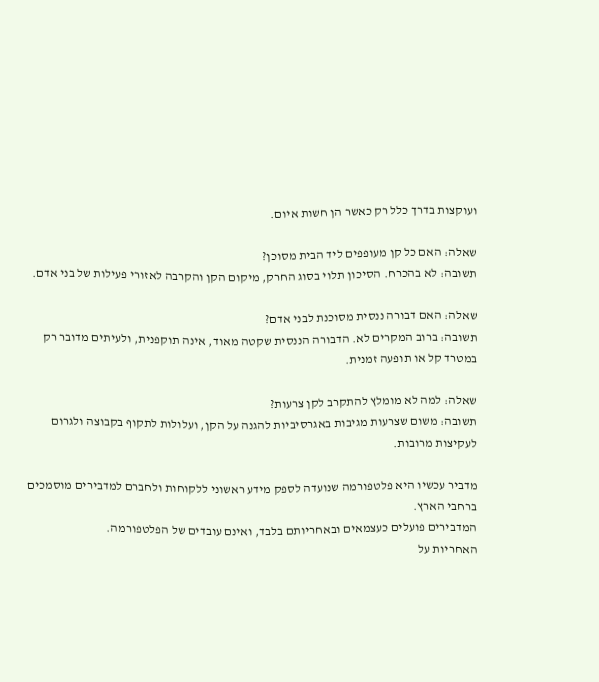ועוקצות בדרך כלל רק כאשר הן חשות איום.

שאלה: האם כל קן מעופפים ליד הבית מסוכן?
תשובה: לא בהכרח. הסיכון תלוי בסוג החרק, מיקום הקן והקרבה לאזורי פעילות של בני אדם.

שאלה: האם דבורה ננסית מסוכנת לבני אדם?
תשובה: ברוב המקרים לא. הדבורה הננסית שקטה מאוד, אינה תוקפנית, ולעיתים מדובר רק במטרד קל או תופעה זמנית.

שאלה: למה לא מומלץ להתקרב לקן צרעות?
תשובה: משום שצרעות מגיבות באגרסיביות להגנה על הקן, ועלולות לתקוף בקבוצה ולגרום לעקיצות מרובות.

מדביר עכשיו היא פלטפורמה שנועדה לספק מידע ראשוני ללקוחות ולחברם למדבירים מוסמכים ברחבי הארץ.
המדבירים פועלים כעצמאים ובאחריותם בלבד, ואינם עובדים של הפלטפורמה.
האחריות על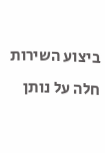ביצוע השירות חלה על נותן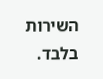השירות בלבד.